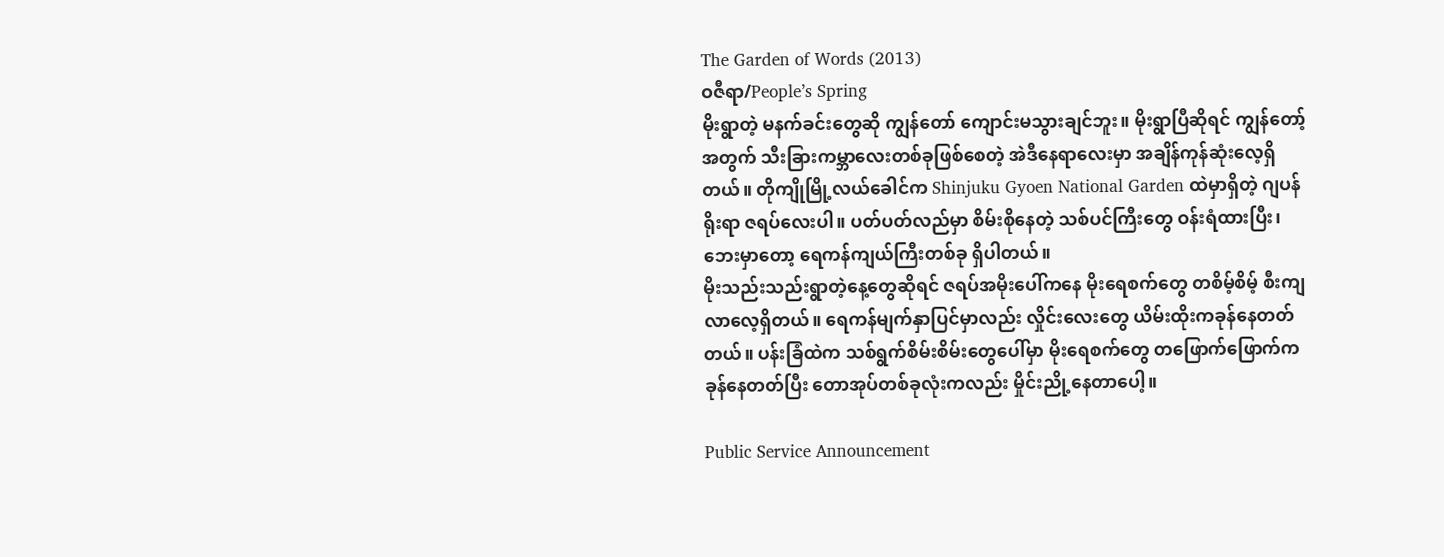The Garden of Words (2013)
ဝဇီရာ/People’s Spring
မိုးရွာတဲ့ မနက်ခင်းတွေဆို ကျွန်တော် ကျောင်းမသွားချင်ဘူး။ မိုးရွာပြီဆိုရင် ကျွန်တော့်အတွက် သီးခြားကမ္ဘာလေးတစ်ခုဖြစ်စေတဲ့ အဲဒီနေရာလေးမှာ အချိန်ကုန်ဆုံးလေ့ရှိတယ်။ တိုကျိုမြို့လယ်ခေါင်က Shinjuku Gyoen National Garden ထဲမှာရှိတဲ့ ဂျပန်ရိုးရာ ဇရပ်လေးပါ။ ပတ်ပတ်လည်မှာ စိမ်းစိုနေတဲ့ သစ်ပင်ကြီးတွေ ဝန်းရံထားပြီး၊ ဘေးမှာတော့ ရေကန်ကျယ်ကြီးတစ်ခု ရှိပါတယ်။
မိုးသည်းသည်းရွာတဲ့နေ့တွေဆိုရင် ဇရပ်အမိုးပေါ်ကနေ မိုးရေစက်တွေ တစိမ့်စိမ့် စီးကျလာလေ့ရှိတယ်။ ရေကန်မျက်နှာပြင်မှာလည်း လှိုင်းလေးတွေ ယိမ်းထိုးကခုန်နေတတ်တယ်။ ပန်းခြံထဲက သစ်ရွက်စိမ်းစိမ်းတွေပေါ်မှာ မိုးရေစက်တွေ တဖြောက်ဖြောက်ကခုန်နေတတ်ပြီး တောအုပ်တစ်ခုလုံးကလည်း မှိုင်းညို့နေတာပေါ့။

Public Service Announcement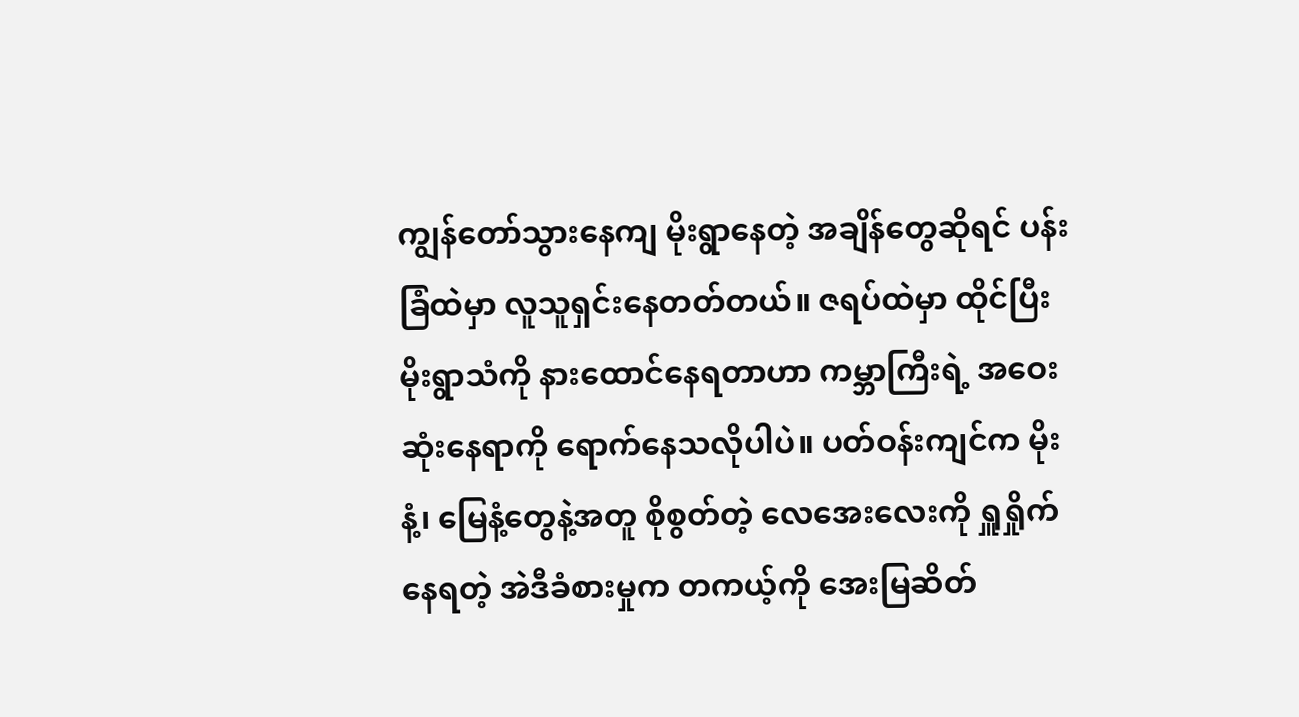ကျွန်တော်သွားနေကျ မိုးရွာနေတဲ့ အချိန်တွေဆိုရင် ပန်းခြံထဲမှာ လူသူရှင်းနေတတ်တယ်။ ဇရပ်ထဲမှာ ထိုင်ပြီး မိုးရွာသံကို နားထောင်နေရတာဟာ ကမ္ဘာကြီးရဲ့ အဝေးဆုံးနေရာကို ရောက်နေသလိုပါပဲ။ ပတ်ဝန်းကျင်က မိုးနံ့၊ မြေနံ့တွေနဲ့အတူ စိုစွတ်တဲ့ လေအေးလေးကို ရှူရှိုက်နေရတဲ့ အဲဒီခံစားမှုက တကယ့်ကို အေးမြဆိတ်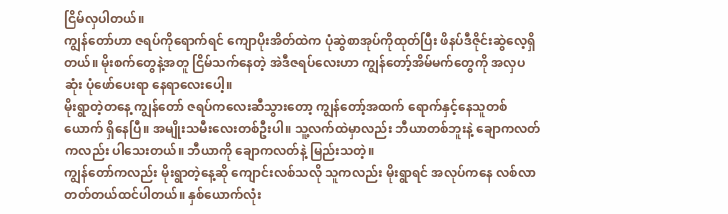ငြိမ်လှပါတယ်။
ကျွန်တော်ဟာ ဇရပ်ကိုရောက်ရင် ကျောပိုးအိတ်ထဲက ပုံဆွဲစာအုပ်ကိုထုတ်ပြီး ဖိနပ်ဒီဇိုင်းဆွဲလေ့ရှိတယ်။ မိုးစက်တွေနဲ့အတူ ငြိမ်သက်နေတဲ့ အဲဒီဇရပ်လေးဟာ ကျွန်တော့်အိမ်မက်တွေကို အလှပဆုံး ပုံဖော်ပေးရာ နေရာလေးပေါ့။
မိုးရွာတဲ့တနေ့ ကျွန်တော် ဇရပ်ကလေးဆီသွားတော့ ကျွန်တော့်အထက် ရောက်နှင့်နေသူတစ်ယောက် ရှိနေပြီ။ အမျိုးသမီးလေးတစ်ဦးပါ။ သူ့လက်ထဲမှာလည်း ဘီယာတစ်ဘူးနဲ့ ချောကလတ်ကလည်း ပါသေးတယ်။ ဘီယာကို ချောကလတ်နဲ့ မြည်းသတဲ့။
ကျွန်တော်ကလည်း မိုးရွာတဲ့နေ့ဆို ကျောင်းလစ်သလို သူကလည်း မိုးရွာရင် အလုပ်ကနေ လစ်လာတတ်တယ်ထင်ပါတယ်။ နှစ်ယောက်လုံး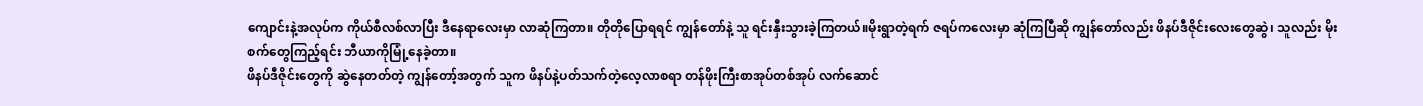ကျောင်းနဲ့အလုပ်က ကိုယ်စီလစ်လာပြီး ဒီနေရာလေးမှာ လာဆုံကြတာ။ တိုတိုပြောရရင် ကျွန်တော်နဲ့ သူ ရင်းနှီးသွားခဲ့ကြတယ်။မိုးရွာတဲ့ရက် ဇရပ်ကလေးမှာ ဆုံကြပြီဆို ကျွန်တော်လည်း ဖိနပ်ဒီဇိုင်းလေးတွေဆွဲ၊ သူလည်း မိုးစက်တွေကြည့်ရင်း ဘီယာကိုမြုံ့နေခဲ့တာ။
ဖိနပ်ဒီဇိုင်းတွေကို ဆွဲနေတတ်တဲ့ ကျွန်တော့်အတွက် သူက ဖိနပ်နဲ့ပတ်သက်တဲ့လေ့လာစရာ တန်ဖိုးကြီးစာအုပ်တစ်အုပ် လက်ဆောင်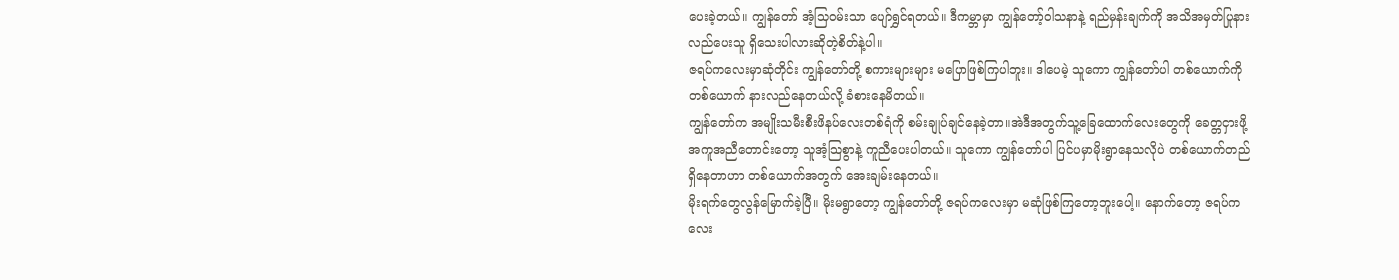ပေးခဲ့တယ်။ ကျွန်တော် အံ့သြဝမ်းသာ ပျော်ရွှင်ရတယ်။ ဒီကမ္ဘာမှာ ကျွန်တော့်ဝါသနာနဲ့ ရည်မှန်းချက်ကို အသိအမှတ်ပြုနားလည်ပေးသူ ရှိသေးပါလားဆိုတဲ့စိတ်နဲ့ပါ။
ဇရပ်ကလေးမှာဆုံတိုင်း ကျွန်တော်တို့ စကားများများ မပြောဖြစ်ကြပါဘူး။ ဒါပေမဲ့ သူကော ကျွန်တော်ပါ တစ်ယောက်ကိုတစ်ယောက် နားလည်နေတယ်လို့ ခံစားနေမိတယ်။
ကျွန်တော်က အမျိုးသမီးစီးဖိနပ်လေးတစ်ရံကို စမ်းချုပ်ချင်နေခဲ့တာ။အဲဒီအတွက်သူ့ခြေထောက်လေးတွေကို ခေတ္တငှားဖို့အကူအညီတောင်းတော့ သူအံ့သြစွာနဲ့ ကူညီပေးပါတယ်။ သူကော ကျွန်တော်ပါ ပြင်ပမှာမိုးရွာနေသလိုပဲ တစ်ယောက်တည်ရှိနေတာဟာ တစ်ယောက်အတွက် အေးချမ်းနေတယ်။
မိုးရက်တွေလွန်မြောက်ခဲ့ပြီ။ မိုးမရွာတော့ ကျွန်တော်တို့ ဇရပ်ကလေးမှာ မဆုံဖြစ်ကြတော့ဘူးပေါ့။ နောက်တော့ ဇရပ်ကလေး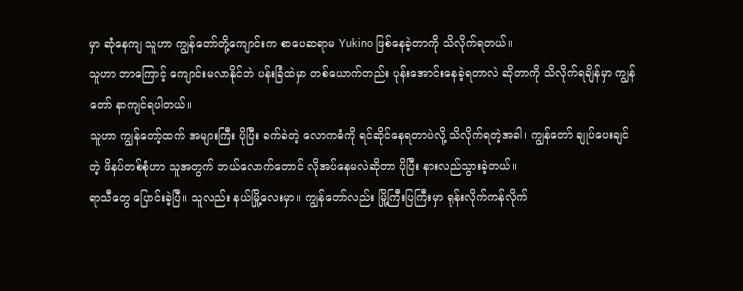မှာ ဆုံနေကျ သူဟာ ကျွန်တော်တို့ကျောင်းက စာပေဆရာမ Yukino ဖြစ်နေခဲ့တာကို သိလိုက်ရတယ်။
သူဟာ ဘာကြောင့် ကျောင်းမလာနိုင်ဘဲ ပန်းခြံထဲမှာ တစ်ယောက်တည်း ပုန်းအောင်းနေခဲ့ရတာလဲ ဆိုတာကို သိလိုက်ရချိန်မှာ ကျွန်တော် နာကျင်ရပါတယ်။
သူဟာ ကျွန်တော့်ထက် အများကြီး ပိုပြီး ခက်ခဲတဲ့ လောကဓံကို ရင်ဆိုင်နေရတာပဲလို့ သိလိုက်ရတဲ့အခါ၊ ကျွန်တော် ချုပ်ပေးချင်တဲ့ ဖိနပ်တစ်စုံဟာ သူအတွက် ဘယ်လောက်တောင် လိုအပ်နေမလဲဆိုတာ ပိုပြီး နားလည်သွားခဲ့တယ်။
ရာသီတွေ ပြောင်းခဲ့ပြီ။ သူလည်း နယ်မြို့လေးမှာ။ ကျွန်တော်လည်း မြို့ကြီးပြကြီးမှာ ရုန်းလိုက်ကန်လိုက်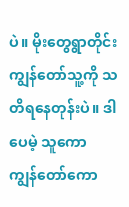ပဲ။ မိုးတွေရွာတိုင်း ကျွန်တော်သူ့ကို သတိရနေတုန်းပဲ။ ဒါပေမဲ့ သူကော ကျွန်တော်ကော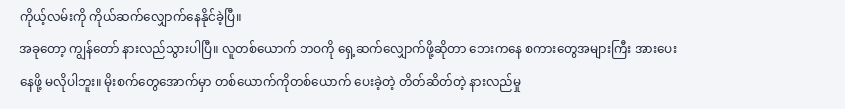ကိုယ့်လမ်းကို ကိုယ်ဆက်လျှောက်နေနိုင်ခဲ့ပြီ။
အခုတော့ ကျွန်တော် နားလည်သွားပါပြီ။ လူတစ်ယောက် ဘဝကို ရှေ့ဆက်လျှောက်ဖို့ဆိုတာ ဘေးကနေ စကားတွေအများကြီး အားပေးနေဖို့ မလိုပါဘူး။ မိုးစက်တွေအောက်မှာ တစ်ယောက်ကိုတစ်ယောက် ပေးခဲ့တဲ့ တိတ်ဆိတ်တဲ့ နားလည်မှု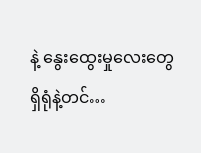နဲ့ နွေးထွေးမှုလေးတွေ ရှိရုံနဲ့တင်…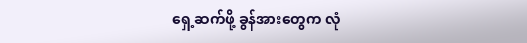ရှေ့ဆက်ဖို့ ခွန်အားတွေက လုံ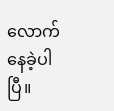လောက်နေခဲ့ပါပြီ။